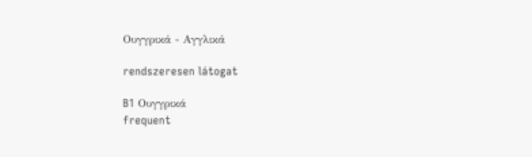Ουγγρικά - Αγγλικά

rendszeresen látogat

B1 Ουγγρικά
frequent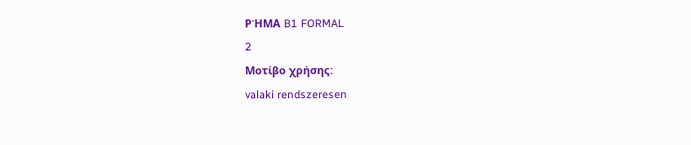ΡΉΜΑ B1 FORMAL
2
Μοτίβο χρήσης:
valaki rendszeresen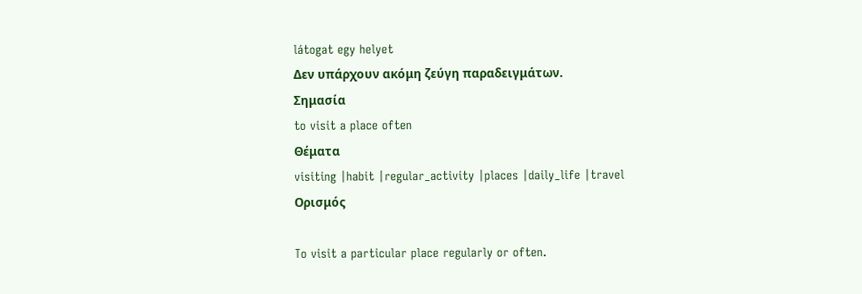látogat egy helyet
Δεν υπάρχουν ακόμη ζεύγη παραδειγμάτων.
Σημασία
to visit a place often
Θέματα
visiting |habit |regular_activity |places |daily_life |travel
Ορισμός

To visit a particular place regularly or often.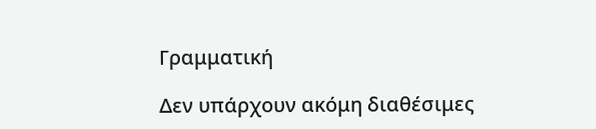Γραμματική

Δεν υπάρχουν ακόμη διαθέσιμες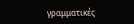γραμματικές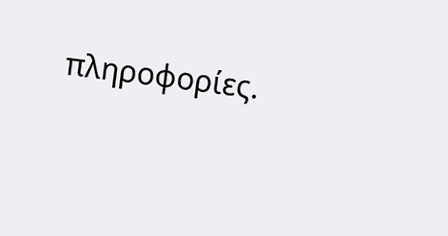πληροφορίες.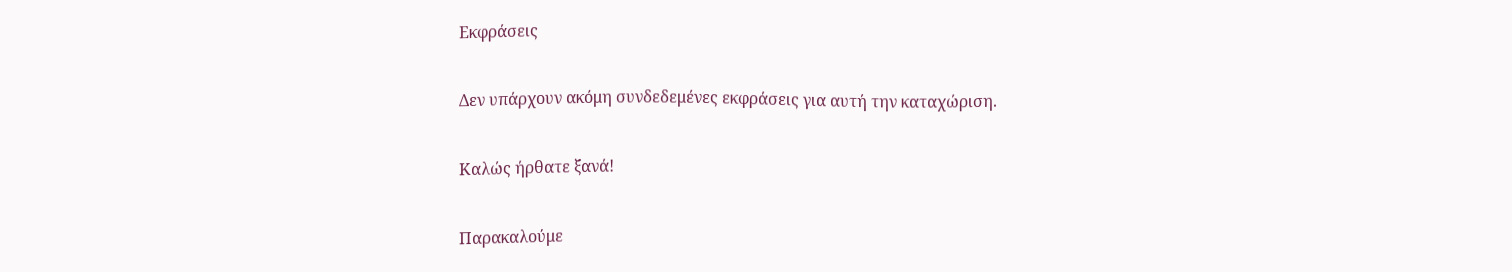Εκφράσεις

Δεν υπάρχουν ακόμη συνδεδεμένες εκφράσεις για αυτή την καταχώριση.

Καλώς ήρθατε ξανά!

Παρακαλούμε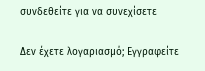συνδεθείτε για να συνεχίσετε

Δεν έχετε λογαριασμό; Εγγραφείτε